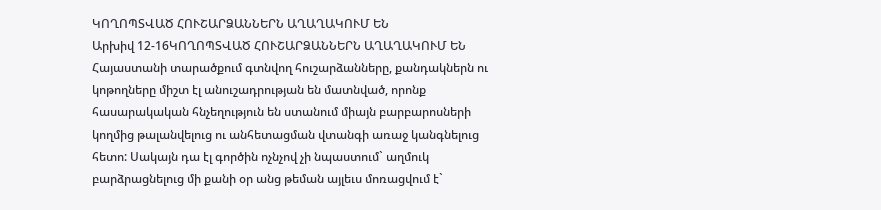ԿՈՂՈՊՏՎԱԾ ՀՈՒՇԱՐՁԱՆՆԵՐՆ ԱՂԱՂԱԿՈՒՄ ԵՆ
Արխիվ 12-16ԿՈՂՈՊՏՎԱԾ ՀՈՒՇԱՐՁԱՆՆԵՐՆ ԱՂԱՂԱԿՈՒՄ ԵՆ
Հայաստանի տարածքում գտնվող հուշարձանները, քանդակներն ու կոթողները միշտ էլ անուշադրության են մատնված, որոնք հասարակական հնչեղություն են ստանում միայն բարբարոսների կողմից թալանվելուց ու անհետացման վտանգի առաջ կանգնելուց հետո: Սակայն դա էլ գործին ոչնչով չի նպաստում` աղմուկ բարձրացնելուց մի քանի օր անց թեման այլեւս մոռացվում է`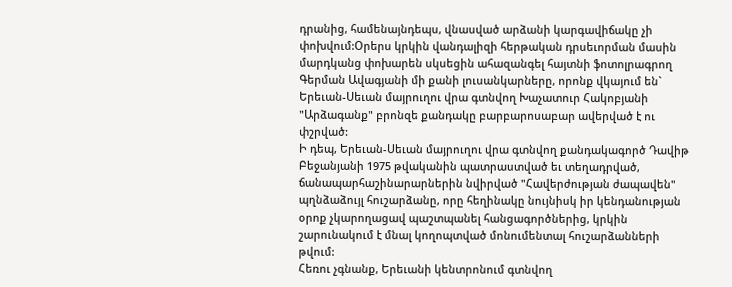դրանից, համենայնդեպս, վնասված արձանի կարգավիճակը չի փոխվում:Օրերս կրկին վանդալիզի հերթական դրսեւորման մասին մարդկանց փոխարեն սկսեցին ահազանգել հայտնի ֆոտոլրագրող Գերման Ավագյանի մի քանի լուսանկարները, որոնք վկայում են` Երեւան-Սեւան մայրուղու վրա գտնվող Խաչատուր Հակոբյանի "Արձագանք" բրոնզե քանդակը բարբարոսաբար ավերված է ու փշրված:
Ի դեպ, Երեւան-Սեւան մայրուղու վրա գտնվող քանդակագործ Դավիթ Բեջանյանի 1975 թվականին պատրաստված եւ տեղադրված, ճանապարհաշինարարներին նվիրված "Հավերժության ժապավեն" պղնձաձույլ հուշարձանը, որը հեղինակը նույնիսկ իր կենդանության օրոք չկարողացավ պաշտպանել հանցագործներից, կրկին շարունակում է մնալ կողոպտված մոնումենտալ հուշարձանների թվում:
Հեռու չգնանք, Երեւանի կենտրոնում գտնվող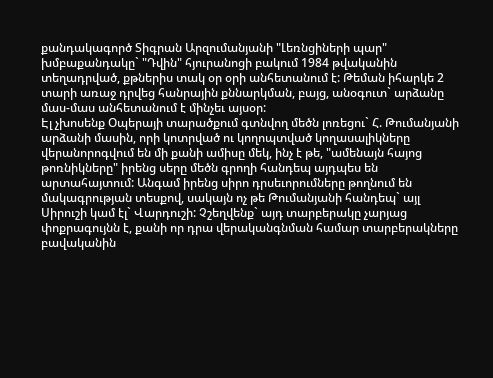քանդակագործ Տիգրան Արզումանյանի "Լեռնցիների պար" խմբաքանդակը` "Դվին" հյուրանոցի բակում 1984 թվականին տեղադրված, քթներիս տակ օր օրի անհետանում է: Թեման իհարկե 2 տարի առաջ դրվեց հանրային քննարկման, բայց, անօգուտ` արձանը մաս-մաս անհետանում է մինչեւ այսօր:
Էլ չխոսենք Օպերայի տարածքում գտնվող մեծն լոռեցու` Հ. Թումանյանի արձանի մասին, որի կոտրված ու կողոպտված կողասալիկները վերանորոգվում են մի քանի ամիսը մեկ, ինչ է թե, "ամենայն հայոց թոռնիկները" իրենց սերը մեծն գրողի հանդեպ այդպես են արտահայտում: Անգամ իրենց սիրո դրսեւորումները թողնում են մակագրության տեսքով, սակայն ոչ թե Թումանյանի հանդեպ` այլ Սիրուշի կամ էլ` Վարդուշի: Չշեղվենք` այդ տարբերակը չարյաց փոքրագույնն է, քանի որ դրա վերականգնման համար տարբերակները բավականին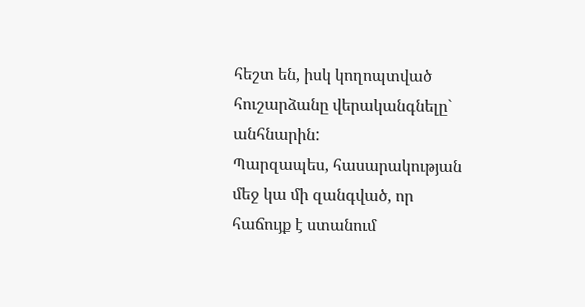հեշտ են, իսկ կողոպտված հուշարձանը վերականգնելը` անհնարին:
Պարզապես, հասարակության մեջ կա մի զանգված, որ հաճույք է ստանում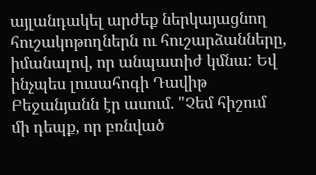այլանդակել արժեք ներկայացնող հուշակոթողներն ու հուշարձանները, իմանալով, որ անպատիժ կմնա: Եվ ինչպես լուսահոգի Դավիթ Բեջանյանն էր ասում. "Չեմ հիշում մի դեպք, որ բռնված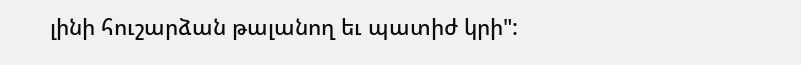լինի հուշարձան թալանող եւ պատիժ կրի":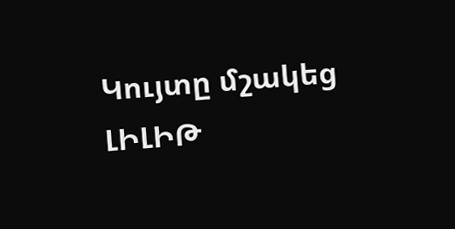Կույտը մշակեց ԼԻԼԻԹ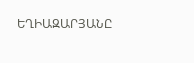ԵՂԻԱԶԱՐՅԱՆԸ